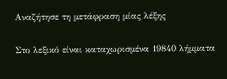Αναζήτησε τη μετάφραση μίας λέξης

Στο λεξικό είναι καταχωρισμένα 19840 λήμματα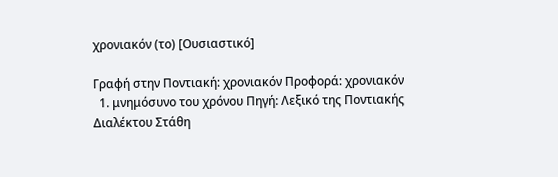χρονιακόν (το) [Ουσιαστικό]

Γραφή στην Ποντιακή: χρονιακόν Προφορά: χρονιακόν
  1. μνημόσυνο του χρόνου Πηγή: Λεξικό της Ποντιακής Διαλέκτου Στάθη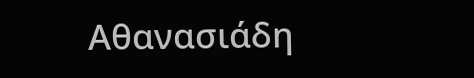Αθανασιάδη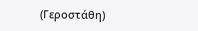(Γεροστάθη)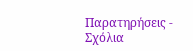Παρατηρήσεις - Σχόλια